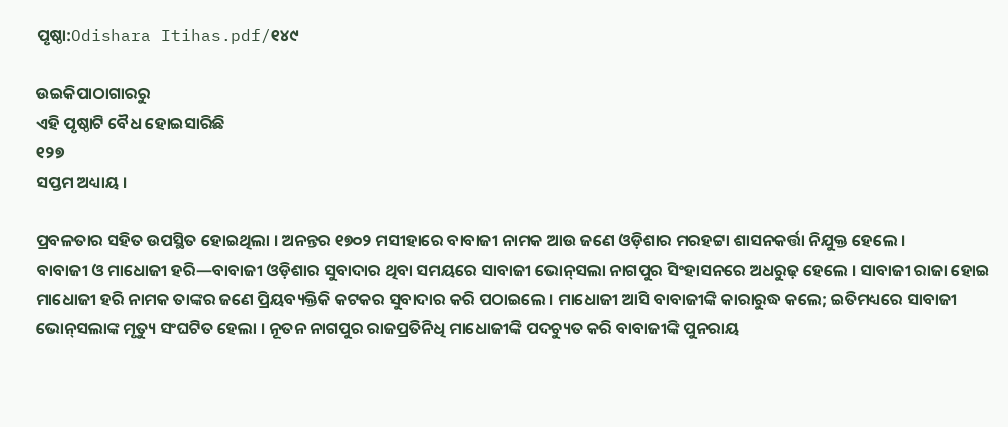ପୃଷ୍ଠା:Odishara Itihas.pdf/୧୪୯

ଉଇକିପାଠାଗାର‌ରୁ
ଏହି ପୃଷ୍ଠାଟି ବୈଧ ହୋଇସାରିଛି
୧୨୭
ସପ୍ତମ ଅଧ୍ୟାୟ ।

ପ୍ରବଳତାର ସହିତ ଉପସ୍ଥିତ ହୋଇଥିଲା । ଅନନ୍ତର ୧୭୦୨ ମସୀହାରେ ବାବାଜୀ ନାମକ ଆଉ ଜଣେ ଓଡ଼ିଶାର ମରହଟ୍ଟା ଶାସନକର୍ତ୍ତା ନିଯୁକ୍ତ ହେଲେ ।
ବାବାଜୀ ଓ ମାଧୋଜୀ ହରି—ବାବାଜୀ ଓଡ଼ିଶାର ସୁବାଦାର ଥିବା ସମୟରେ ସାବାଜୀ ଭୋନ୍‌ସଲା ନାଗପୁର ସିଂହାସନରେ ଅଧରୁଢ଼ ହେଲେ । ସାବାଜୀ ରାଜା ହୋଇ ମାଧୋଜୀ ହରି ନାମକ ତାଙ୍କର ଜଣେ ପ୍ରିୟବ୍ୟକ୍ତିକି କଟକର ସୁବାଦାର କରି ପଠାଇଲେ । ମାଧୋଜୀ ଆସି ବାବାଜୀଙ୍କି କାରାରୁଦ୍ଧ କଲେ; ଇତିମଧ୍ୟରେ ସାବାଜୀ ଭୋନ୍‌ସଲାଙ୍କ ମୃତ୍ୟୁ ସଂଘଟିତ ହେଲା । ନୂତନ ନାଗପୁର ରାଜପ୍ରତିନିଧି ମାଧୋଜୀଙ୍କି ପଦଚ୍ୟୁତ କରି ବାବାଜୀଙ୍କି ପୁନରାୟ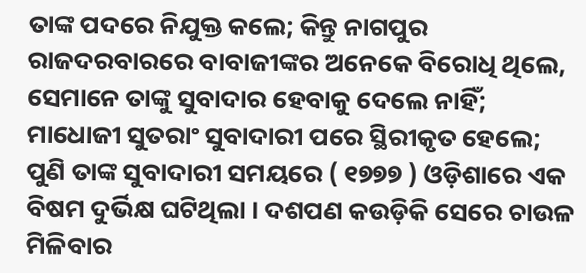ତାଙ୍କ ପଦରେ ନିଯୁକ୍ତ କଲେ; କିନ୍ତୁ ନାଗପୁର ରାଜଦରବାରରେ ବାବାଜୀଙ୍କର ଅନେକେ ବିରୋଧି ଥିଲେ, ସେମାନେ ତାଙ୍କୁ ସୁବାଦାର ହେବାକୁ ଦେଲେ ନାହିଁ; ମାଧୋଜୀ ସୁତରାଂ ସୁବାଦାରୀ ପରେ ସ୍ଥିରୀକୃତ ହେଲେ; ପୁଣି ତାଙ୍କ ସୁବାଦାରୀ ସମୟରେ ( ୧୭୭୭ ) ଓଡ଼ିଶାରେ ଏକ ବିଷମ ଦୁର୍ଭିକ୍ଷ ଘଟିଥିଲା । ଦଶପଣ କଉଡ଼ିକି ସେରେ ଚାଉଳ ମିଳିବାର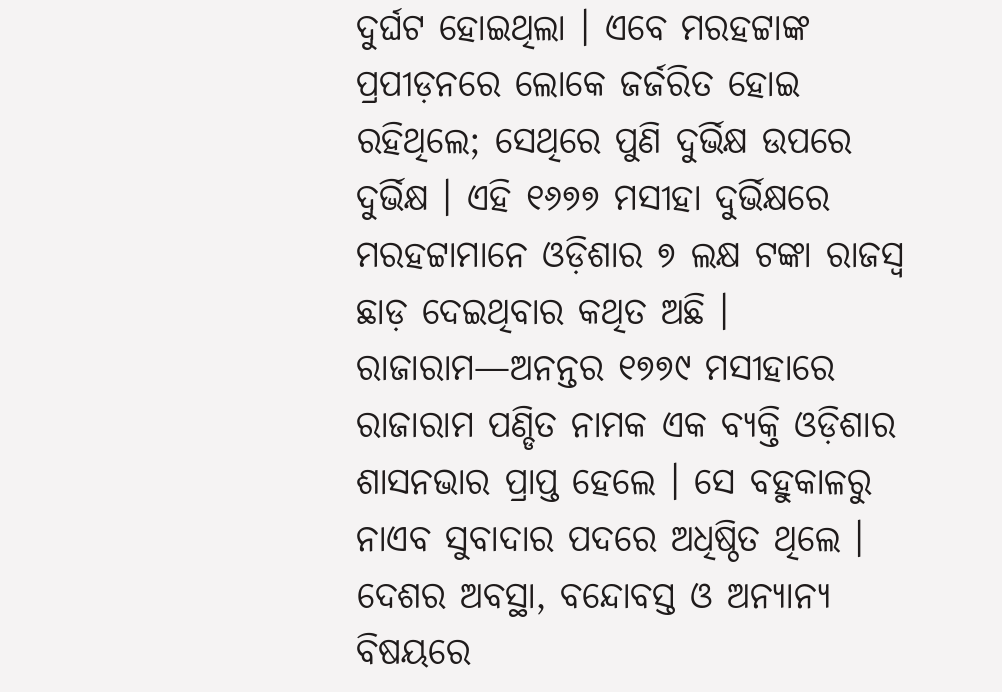ଦୁର୍ଘଟ ହୋଇଥିଲା । ଏବେ ମରହଟ୍ଟାଙ୍କ ପ୍ରପୀଡ଼ନରେ ଲୋକେ ଜର୍ଜରିତ ହୋଇ ରହିଥିଲେ; ସେଥିରେ ପୁଣି ଦୁର୍ଭିକ୍ଷ ଉପରେ ଦୁର୍ଭିକ୍ଷ । ଏହି ୧୬୭୭ ମସୀହା ଦୁର୍ଭିକ୍ଷରେ ମରହଟ୍ଟାମାନେ ଓଡ଼ିଶାର ୭ ଲକ୍ଷ ଟଙ୍କା ରାଜସ୍ୱ ଛାଡ଼ ଦେଇଥିବାର କଥିତ ଅଛି ।
ରାଜାରାମ—ଅନନ୍ତର ୧୭୭୯ ମସୀହାରେ ରାଜାରାମ ପଣ୍ଡିତ ନାମକ ଏକ ବ୍ୟକ୍ତି ଓଡ଼ିଶାର ଶାସନଭାର ପ୍ରାପ୍ତ ହେଲେ । ସେ ବହୁକାଳରୁ ନାଏବ ସୁବାଦାର ପଦରେ ଅଧିଷ୍ଠିତ ଥିଲେ । ଦେଶର ଅବସ୍ଥା, ବନ୍ଦୋବସ୍ତ ଓ ଅନ୍ୟାନ୍ୟ ବିଷୟରେ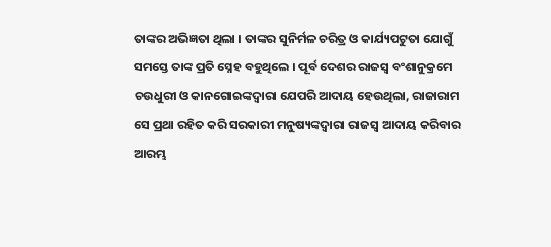ତାଙ୍କର ଅଭିଜ୍ଞତା ଥିଲା । ତାଙ୍କର ସୁନିର୍ମଳ ଚରିତ୍ର ଓ କାର୍ଯ୍ୟପଟୁତା ଯୋଗୁଁ ସମସ୍ତେ ତାଙ୍କ ପ୍ରତି ସ୍ନେହ ବ‌ହୁଥିଲେ । ପୂର୍ବ ଦେଶର ରାଜସ୍ୱ ବଂଶାନୁକ୍ରମେ ଚଉଧୁରୀ ଓ କାନଗୋଇଙ୍କଦ୍ୱାରା ଯେପରି ଆଦାୟ ହେଉଥିଲା, ରାଜାରାମ ସେ ପ୍ରଥା ରହିତ କରି ସରକାରୀ ମନୁଷ୍ୟଙ୍କଦ୍ୱାରା ରାଜସ୍ୱ ଆଦାୟ କରିବାର ଆରମ୍ଭ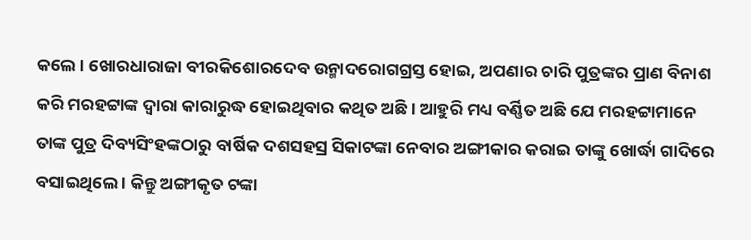କଲେ । ଖୋରଧାରାଜା ବୀରକିଶୋରଦେବ ଉନ୍ମାଦରୋଗଗ୍ରସ୍ତ ହୋଇ, ଅପଣାର ଚାରି ପୁତ୍ରଙ୍କର ପ୍ରାଣ ବିନାଶ କରି ମରହଟ୍ଟାଙ୍କ ଦ୍ୱାରା କାରାରୁଦ୍ଧ ହୋଇଥିବାର କଥିତ ଅଛି । ଆହୁରି ମଧ୍ୟ ବର୍ଣ୍ଣିତ ଅଛି ଯେ ମରହଟ୍ଟାମାନେ ତାଙ୍କ ପୁତ୍ର ଦିବ୍ୟସିଂହଙ୍କଠାରୁ ବାର୍ଷିକ ଦଶସ‌ହସ୍ର ସିକାଟଙ୍କା ନେବାର ଅଙ୍ଗୀକାର କରାଇ ତାଙ୍କୁ ଖୋର୍ଦ୍ଧା ଗାଦିରେ ବସାଇଥିଲେ । କିନ୍ତୁ ଅଙ୍ଗୀକୃତ ଟଙ୍କା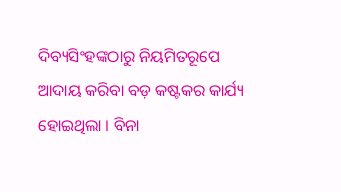ଦିବ୍ୟସିଂହଙ୍କଠାରୁ ନିୟମିତରୂପେ ଆଦାୟ କରିବା ବଡ଼ କଷ୍ଟକର କାର୍ଯ୍ୟ ହୋଇଥିଲା । ବିନା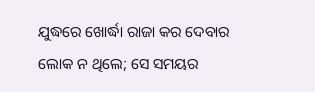ଯୁଦ୍ଧରେ ଖୋର୍ଦ୍ଧା ରାଜା କର ଦେବାର ଲୋକ ନ ଥିଲେ; ସେ ସମୟର